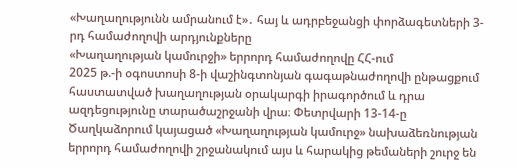«Խաղաղությունն ամրանում է»․ հայ և ադրբեջանցի փորձագետների 3-րդ համաժողովի արդյունքները
«Խաղաղության կամուրջի» երրորդ համաժողովը ՀՀ-ում
2025 թ.-ի օգոստոսի 8-ի վաշինգտոնյան գագաթնաժողովի ընթացքում հաստատված խաղաղության օրակարգի իրագործում և դրա ազդեցությունը տարածաշրջանի վրա։ Փետրվարի 13-14-ը Ծաղկաձորում կայացած «Խաղաղության կամուրջ» նախաձեռնության երրորդ համաժողովի շրջանակում այս և հարակից թեմաների շուրջ են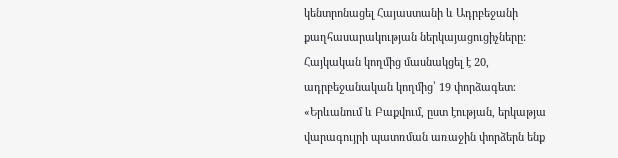կենտրոնացել Հայաստանի և Ադրբեջանի քաղհասարակության ներկայացուցիչները: Հայկական կողմից մասնակցել է 20, ադրբեջանական կողմից՝ 19 փորձագետ։
«Երևանում և Բաքվում, ըստ էության, երկաթյա վարագույրի պատռման առաջին փորձերն ենք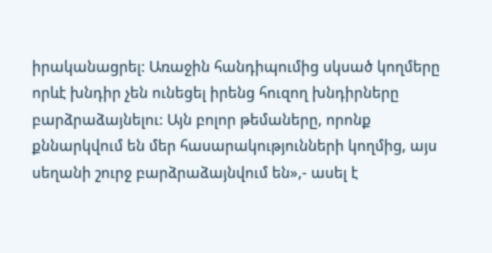իրականացրել: Առաջին հանդիպումից սկսած կողմերը որևէ խնդիր չեն ունեցել իրենց հուզող խնդիրները բարձրաձայնելու: Այն բոլոր թեմաները, որոնք քննարկվում են մեր հասարակությունների կողմից, այս սեղանի շուրջ բարձրաձայնվում են»,- ասել է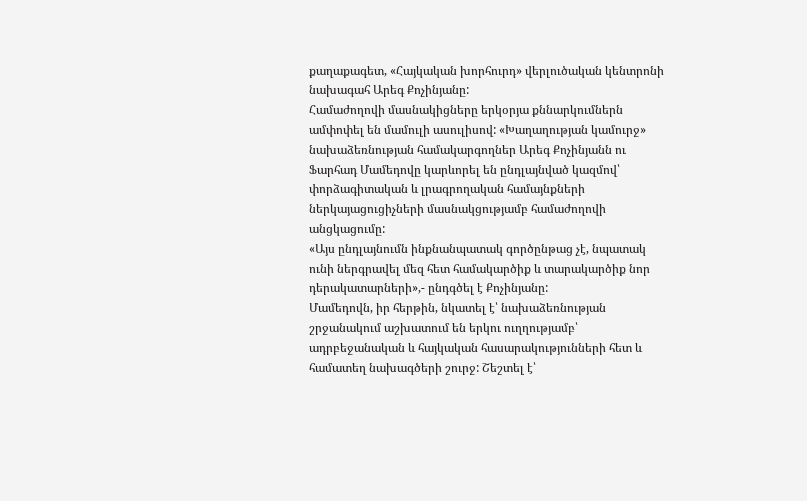քաղաքագետ, «Հայկական խորհուրդ» վերլուծական կենտրոնի նախագահ Արեգ Քոչինյանը:
Համաժողովի մասնակիցները երկօրյա քննարկումներն ամփոփել են մամուլի ասուլիսով: «Խաղաղության կամուրջ» նախաձեռնության համակարգողներ Արեգ Քոչինյանն ու Ֆարհադ Մամեդովը կարևորել են ընդլայնված կազմով՝ փորձագիտական և լրագրողական համայնքների ներկայացուցիչների մասնակցությամբ համաժողովի անցկացումը:
«Այս ընդլայնումն ինքնանպատակ գործընթաց չէ, նպատակ ունի ներգրավել մեզ հետ համակարծիք և տարակարծիք նոր դերակատարների»,- ընդգծել է Քոչինյանը:
Մամեդովն, իր հերթին, նկատել է՝ նախաձեռնության շրջանակում աշխատում են երկու ուղղությամբ՝ ադրբեջանական և հայկական հասարակությունների հետ և համատեղ նախագծերի շուրջ: Շեշտել է՝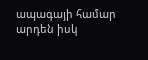ապագայի համար արդեն իսկ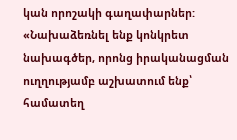կան որոշակի գաղափարներ:
«Նախաձեռնել ենք կոնկրետ նախագծեր, որոնց իրականացման ուղղությամբ աշխատում ենք՝ համատեղ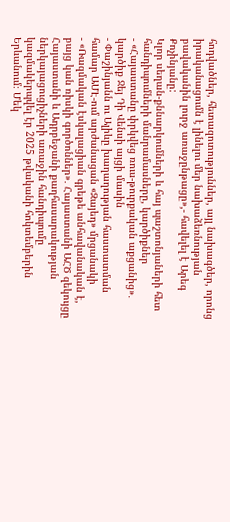հոդվածներ, հետազոտություններ, այլ նախագծեր, որոնց իրականացումն է լինելու մեր նախաձեռնության բավականին լուրջ առաջընթացը»,- հավելել է Արեգ Քոչինյանը:
Կլոր սեղան-քննարկումների և հայ պաշտոնյաների հետ հանդիպումների մանրամասները, կարծիքներ
- «Հայաստանը փրկվեց ռուս-թուրքական աքցանից»․ կարծիք Ջեյ Դի Վենսի այցի մասին
- Փաշինյանն ու Ալիևը խաղաղության հաստատման համար ԱՄԷ-ում արժանացան «Զայեդ» մրցանակի
- «Ռազմական էսկալացիան գրեթե անհավանական է, բայց կան ռիսկի գործոններ»․ Հայաստանի ԱՀԾ զեկույցը
Հայաստանի և Ադրբեջանի քաղհասարակության ներկայացուցիչների առաջին հանդիպումը կազմակերպվել էր 2025 թվականի հոկտեմբերին Երևանում։ Մեկ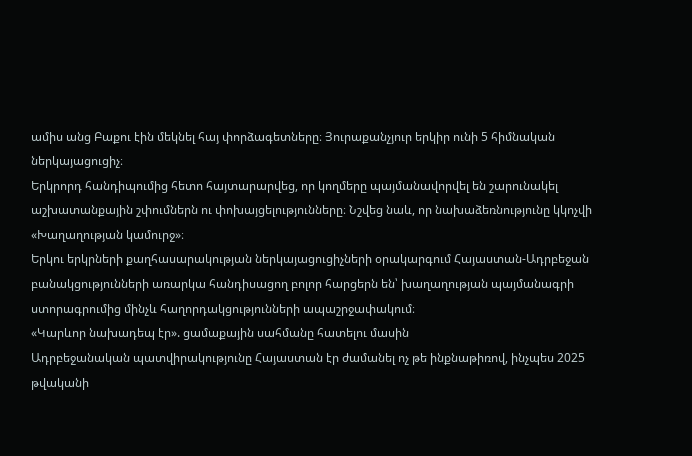ամիս անց Բաքու էին մեկնել հայ փորձագետները։ Յուրաքանչյուր երկիր ունի 5 հիմնական ներկայացուցիչ։
Երկրորդ հանդիպումից հետո հայտարարվեց, որ կողմերը պայմանավորվել են շարունակել աշխատանքային շփումներն ու փոխայցելությունները։ Նշվեց նաև, որ նախաձեռնությունը կկոչվի «Խաղաղության կամուրջ»։
Երկու երկրների քաղհասարակության ներկայացուցիչների օրակարգում Հայաստան-Ադրբեջան բանակցությունների առարկա հանդիսացող բոլոր հարցերն են՝ խաղաղության պայմանագրի ստորագրումից մինչև հաղորդակցությունների ապաշրջափակում։
«Կարևոր նախադեպ էր». ցամաքային սահմանը հատելու մասին
Ադրբեջանական պատվիրակությունը Հայաստան էր ժամանել ոչ թե ինքնաթիռով, ինչպես 2025 թվականի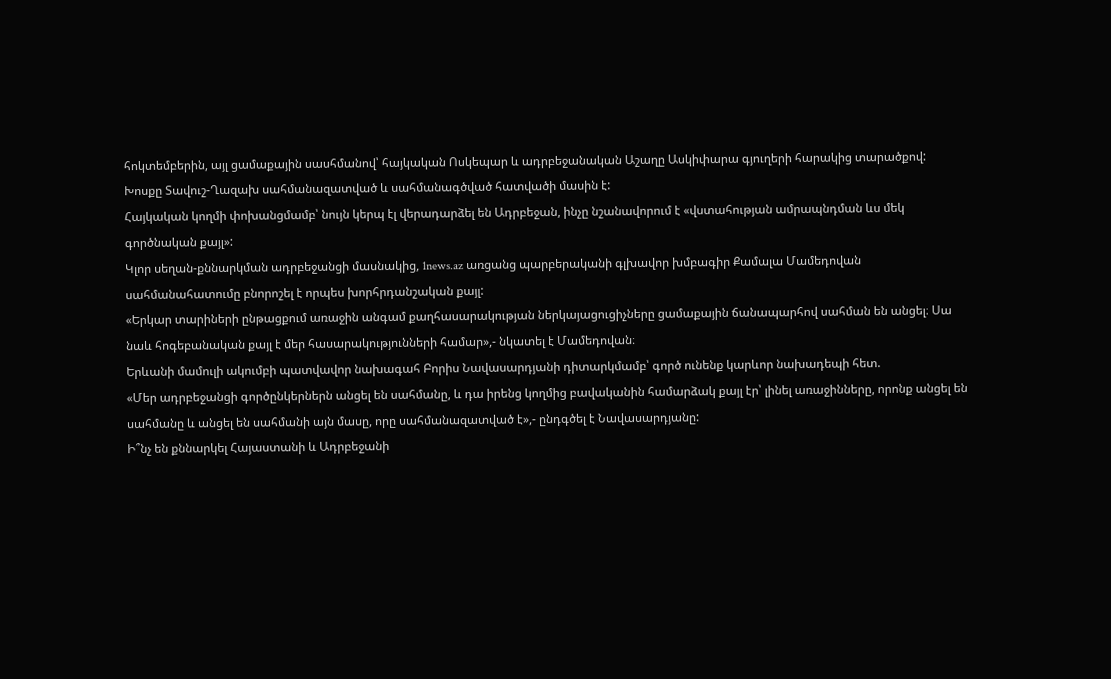հոկտեմբերին, այլ ցամաքային սասհմանով՝ հայկական Ոսկեպար և ադրբեջանական Աշաղը Ասկիփարա գյուղերի հարակից տարածքով: Խոսքը Տավուշ-Ղազախ սահմանազատված և սահմանագծված հատվածի մասին է:
Հայկական կողմի փոխանցմամբ՝ նույն կերպ էլ վերադարձել են Ադրբեջան, ինչը նշանավորում է «վստահության ամրապնդման ևս մեկ գործնական քայլ»:
Կլոր սեղան-քննարկման ադրբեջանցի մասնակից, 1news.az առցանց պարբերականի գլխավոր խմբագիր Քամալա Մամեդովան սահմանահատումը բնորոշել է որպես խորհրդանշական քայլ:
«Երկար տարիների ընթացքում առաջին անգամ քաղհասարակության ներկայացուցիչները ցամաքային ճանապարհով սահման են անցել։ Սա նաև հոգեբանական քայլ է մեր հասարակությունների համար»,- նկատել է Մամեդովան։
Երևանի մամուլի ակումբի պատվավոր նախագահ Բորիս Նավասարդյանի դիտարկմամբ՝ գործ ունենք կարևոր նախադեպի հետ.
«Մեր ադրբեջանցի գործընկերներն անցել են սահմանը, և դա իրենց կողմից բավականին համարձակ քայլ էր՝ լինել առաջինները, որոնք անցել են սահմանը և անցել են սահմանի այն մասը, որը սահմանազատված է»,- ընդգծել է Նավասարդյանը:
Ի՞նչ են քննարկել Հայաստանի և Ադրբեջանի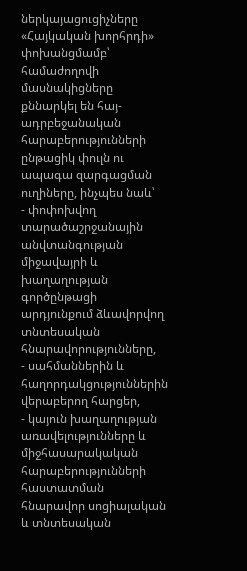ներկայացուցիչները
«Հայկական խորհրդի» փոխանցմամբ՝ համաժողովի մասնակիցները քննարկել են հայ-ադրբեջանական հարաբերությունների ընթացիկ փուլն ու ապագա զարգացման ուղիները, ինչպես նաև՝
- փոփոխվող տարածաշրջանային անվտանգության միջավայրի և խաղաղության գործընթացի արդյունքում ձևավորվող տնտեսական հնարավորությունները,
- սահմաններին և հաղորդակցություններին վերաբերող հարցեր,
- կայուն խաղաղության առավելությունները և միջհասարակական հարաբերությունների հաստատման հնարավոր սոցիալական և տնտեսական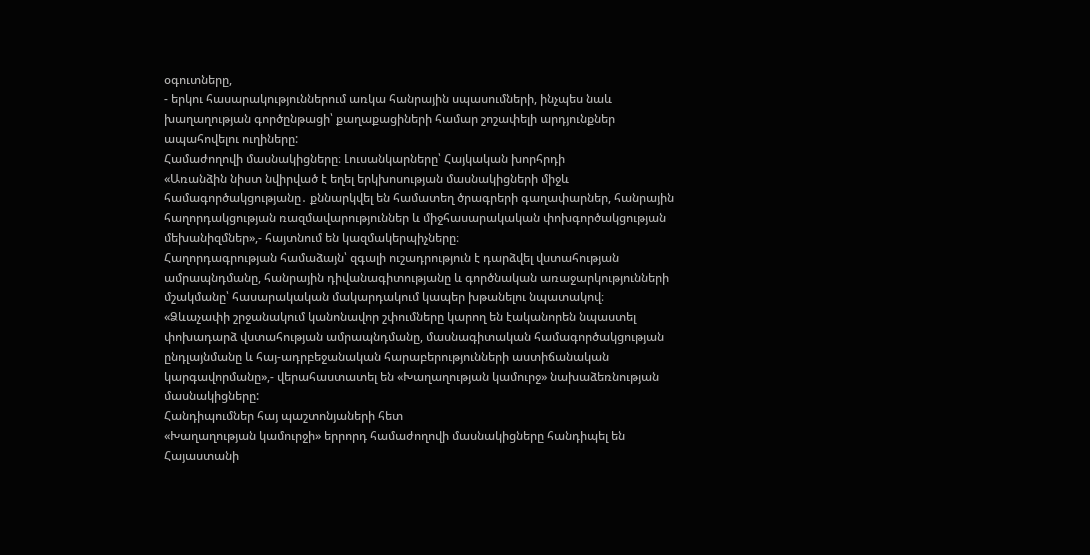օգուտները,
- երկու հասարակություններում առկա հանրային սպասումների, ինչպես նաև խաղաղության գործընթացի՝ քաղաքացիների համար շոշափելի արդյունքներ ապահովելու ուղիները:
Համաժողովի մասնակիցները։ Լուսանկարները՝ Հայկական խորհրդի
«Առանձին նիստ նվիրված է եղել երկխոսության մասնակիցների միջև համագործակցությանը․ քննարկվել են համատեղ ծրագրերի գաղափարներ, հանրային հաղորդակցության ռազմավարություններ և միջհասարակական փոխգործակցության մեխանիզմներ»,- հայտնում են կազմակերպիչները։
Հաղորդագրության համաձայն՝ զգալի ուշադրություն է դարձվել վստահության ամրապնդմանը, հանրային դիվանագիտությանը և գործնական առաջարկությունների մշակմանը՝ հասարակական մակարդակում կապեր խթանելու նպատակով։
«Ձևաչափի շրջանակում կանոնավոր շփումները կարող են էականորեն նպաստել փոխադարձ վստահության ամրապնդմանը, մասնագիտական համագործակցության ընդլայնմանը և հայ-ադրբեջանական հարաբերությունների աստիճանական կարգավորմանը»,- վերահաստատել են «Խաղաղության կամուրջ» նախաձեռնության մասնակիցները:
Հանդիպումներ հայ պաշտոնյաների հետ
«Խաղաղության կամուրջի» երրորդ համաժողովի մասնակիցները հանդիպել են Հայաստանի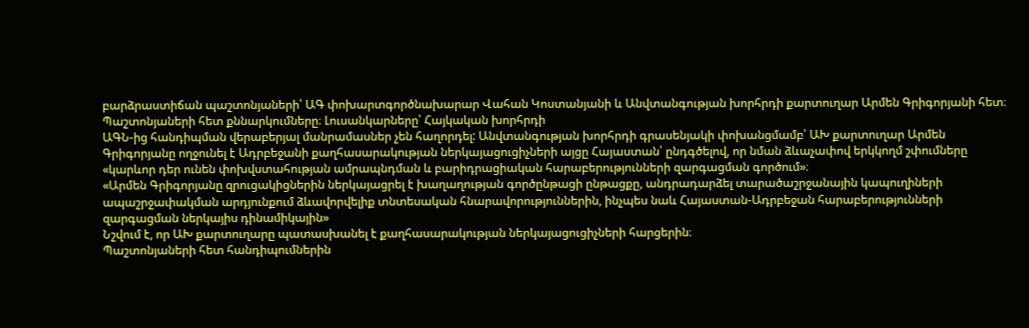բարձրաստիճան պաշտոնյաների՝ ԱԳ փոխարտգործնախարար Վահան Կոստանյանի և Անվտանգության խորհրդի քարտուղար Արմեն Գրիգորյանի հետ։
Պաշտոնյաների հետ քննարկումները։ Լուսանկարները՝ Հայկական խորհրդի
ԱԳՆ-ից հանդիպման վերաբերյալ մանրամասներ չեն հաղորդել: Անվտանգության խորհրդի գրասենյակի փոխանցմամբ՝ ԱԽ քարտուղար Արմեն Գրիգորյանը ողջունել է Ադրբեջանի քաղհասարակության ներկայացուցիչների այցը Հայաստան՝ ընդգծելով, որ նման ձևաչափով երկկողմ շփումները «կարևոր դեր ունեն փոխվստահության ամրապնդման և բարիդրացիական հարաբերությունների զարգացման գործում»։
«Արմեն Գրիգորյանը զրուցակիցներին ներկայացրել է խաղաղության գործընթացի ընթացքը, անդրադարձել տարածաշրջանային կապուղիների ապաշրջափակման արդյունքում ձևավորվելիք տնտեսական հնարավորություններին, ինչպես նաև Հայաստան-Ադրբեջան հարաբերությունների զարգացման ներկայիս դինամիկային»
Նշվում է, որ ԱԽ քարտուղարը պատասխանել է քաղհասարակության ներկայացուցիչների հարցերին։
Պաշտոնյաների հետ հանդիպումներին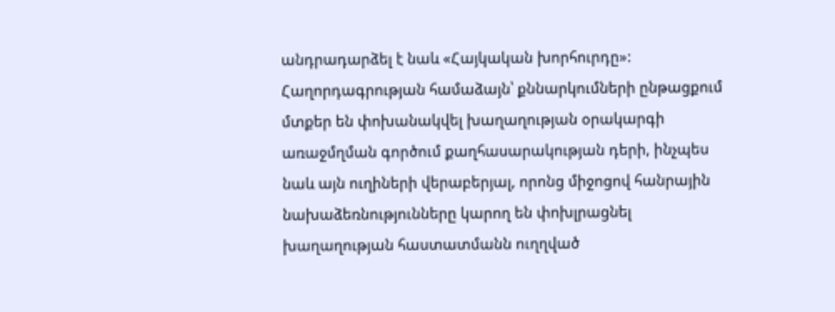անդրադարձել է նաև «Հայկական խորհուրդը»: Հաղորդագրության համաձայն՝ քննարկումների ընթացքում մտքեր են փոխանակվել խաղաղության օրակարգի առաջմղման գործում քաղհասարակության դերի, ինչպես նաև այն ուղիների վերաբերյալ, որոնց միջոցով հանրային նախաձեռնությունները կարող են փոխլրացնել խաղաղության հաստատմանն ուղղված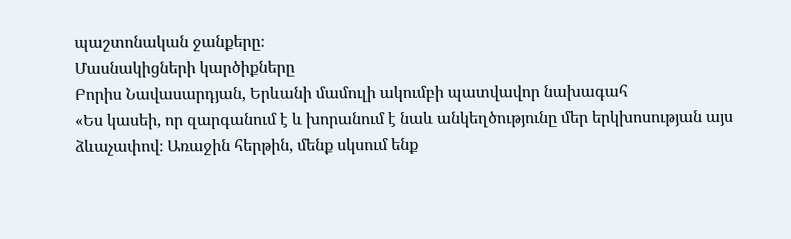պաշտոնական ջանքերը։
Մասնակիցների կարծիքները
Բորիս Նավասարդյան, Երևանի մամուլի ակումբի պատվավոր նախագահ
«Ես կասեի, որ զարգանում է և խորանում է նաև անկեղծությունը մեր երկխոսության այս ձևաչափով։ Առաջին հերթին, մենք սկսում ենք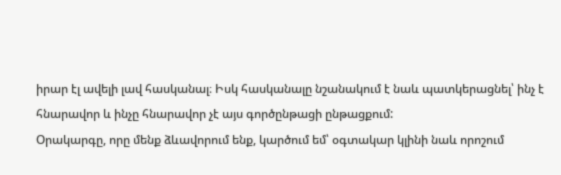իրար էլ ավելի լավ հասկանալ։ Իսկ հասկանալը նշանակում է նաև պատկերացնել՝ ինչ է հնարավոր և ինչը հնարավոր չէ այս գործընթացի ընթացքում:
Օրակարգը, որը մենք ձևավորում ենք, կարծում եմ՝ օգտակար կլինի նաև որոշում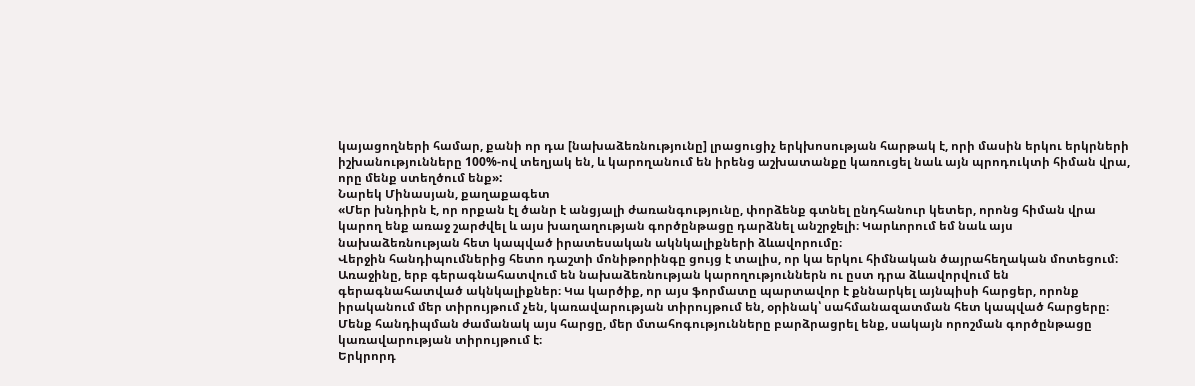կայացողների համար, քանի որ դա [նախաձեռնությունը] լրացուցիչ երկխոսության հարթակ է, որի մասին երկու երկրների իշխանությունները 100%-ով տեղյակ են, և կարողանում են իրենց աշխատանքը կառուցել նաև այն պրոդուկտի հիման վրա, որը մենք ստեղծում ենք»:
Նարեկ Մինասյան, քաղաքագետ
«Մեր խնդիրն է, որ որքան էլ ծանր է անցյալի ժառանգությունը, փորձենք գտնել ընդհանուր կետեր, որոնց հիման վրա կարող ենք առաջ շարժվել և այս խաղաղության գործընթացը դարձնել անշրջելի։ Կարևորում եմ նաև այս նախաձեռնության հետ կապված իրատեսական ակնկալիքների ձևավորումը։
Վերջին հանդիպումներից հետո դաշտի մոնիթորինգը ցույց է տալիս, որ կա երկու հիմնական ծայրահեղական մոտեցում։ Առաջինը, երբ գերագնահատվում են նախաձեռնության կարողություններն ու ըստ դրա ձևավորվում են գերագնահատված ակնկալիքներ։ Կա կարծիք, որ այս ֆորմատը պարտավոր է քննարկել այնպիսի հարցեր, որոնք իրականում մեր տիրույթում չեն, կառավարության տիրույթում են, օրինակ՝ սահմանազատման հետ կապված հարցերը։ Մենք հանդիպման ժամանակ այս հարցը, մեր մտահոգությունները բարձրացրել ենք, սակայն որոշման գործընթացը կառավարության տիրույթում է։
Երկրորդ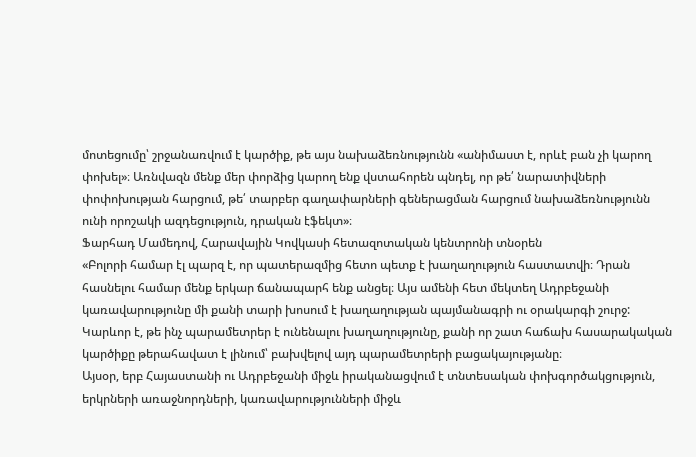մոտեցումը՝ շրջանառվում է կարծիք, թե այս նախաձեռնությունն «անիմաստ է, որևէ բան չի կարող փոխել»։ Առնվազն մենք մեր փորձից կարող ենք վստահորեն պնդել, որ թե՛ նարատիվների փոփոխության հարցում, թե՛ տարբեր գաղափարների գեներացման հարցում նախաձեռնությունն ունի որոշակի ազդեցություն, դրական էֆեկտ»։
Ֆարհադ Մամեդով, Հարավային Կովկասի հետազոտական կենտրոնի տնօրեն
«Բոլորի համար էլ պարզ է, որ պատերազմից հետո պետք է խաղաղություն հաստատվի։ Դրան հասնելու համար մենք երկար ճանապարհ ենք անցել։ Այս ամենի հետ մեկտեղ Ադրբեջանի կառավարությունը մի քանի տարի խոսում է խաղաղության պայմանագրի ու օրակարգի շուրջ:
Կարևոր է, թե ինչ պարամետրեր է ունենալու խաղաղությունը, քանի որ շատ հաճախ հասարակական կարծիքը թերահավատ է լինում՝ բախվելով այդ պարամետրերի բացակայությանը։
Այսօր, երբ Հայաստանի ու Ադրբեջանի միջև իրականացվում է տնտեսական փոխգործակցություն, երկրների առաջնորդների, կառավարությունների միջև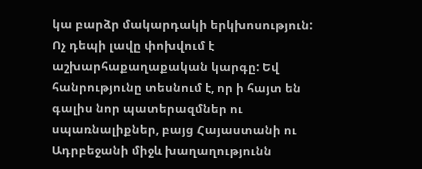կա բարձր մակարդակի երկխոսություն: Ոչ դեպի լավը փոխվում է աշխարհաքաղաքական կարգը: Եվ հանրությունը տեսնում է, որ ի հայտ են գալիս նոր պատերազմներ ու սպառնալիքներ, բայց Հայաստանի ու Ադրբեջանի միջև խաղաղությունն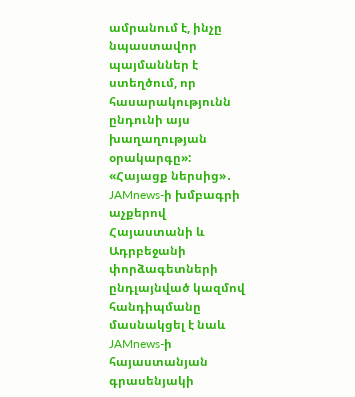ամրանում է, ինչը նպաստավոր պայմաններ է ստեղծում, որ հասարակությունն ընդունի այս խաղաղության օրակարգը»:
«Հայացք ներսից»․ JAMnews-ի խմբագրի աչքերով
Հայաստանի և Ադրբեջանի փորձագետների ընդլայնված կազմով հանդիպմանը մասնակցել է նաև JAMnews-ի հայաստանյան գրասենյակի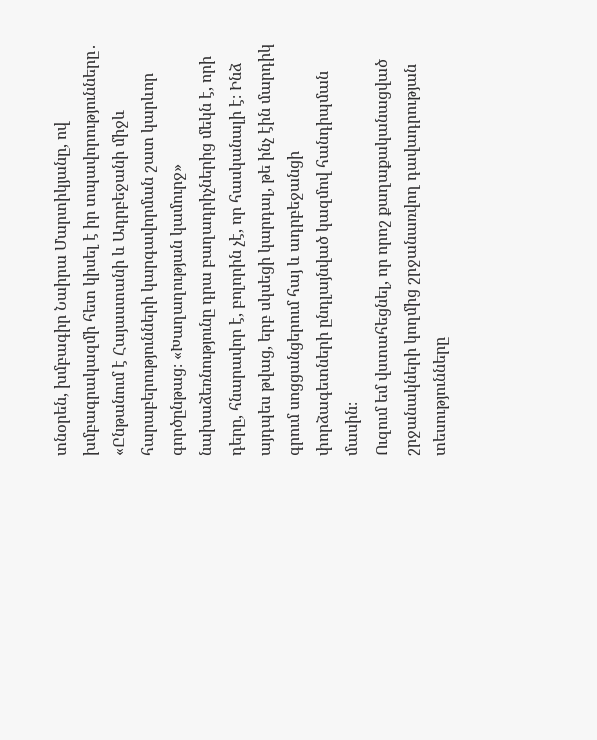տնօրեն, խմբագիր Նաիրա Մարտիկյանը, ով խմբագրակազմի հետ կիսել է իր տպավորությունները․
«Ընթանում է Հայաստանի և Ադրբեջանի միջև հարաբերությունների կարգավորման շատ կարևոր գործընթաց։ «Խաղաղության կամուրջ» նախաձեռնությունը դրա բաղադրիչներից մեկն է, որի դերը, հնարավոր է, բոլորին չէ, որ հասկանալի է։ Ինձ այդպես թվաց, երբ սկսեցի կարդալ, թե ինչ էին մարդիկ գրում սոցցանցերում հայ և ադրբեջանցի փորձագետների ընդլայնված կազմով հանդիպման մասին։
Ուզում եմ վստահեցնել, որ որոշ քաղաքականացված շրջանակների կողմից շրջանառվող դավադրության տեսությունները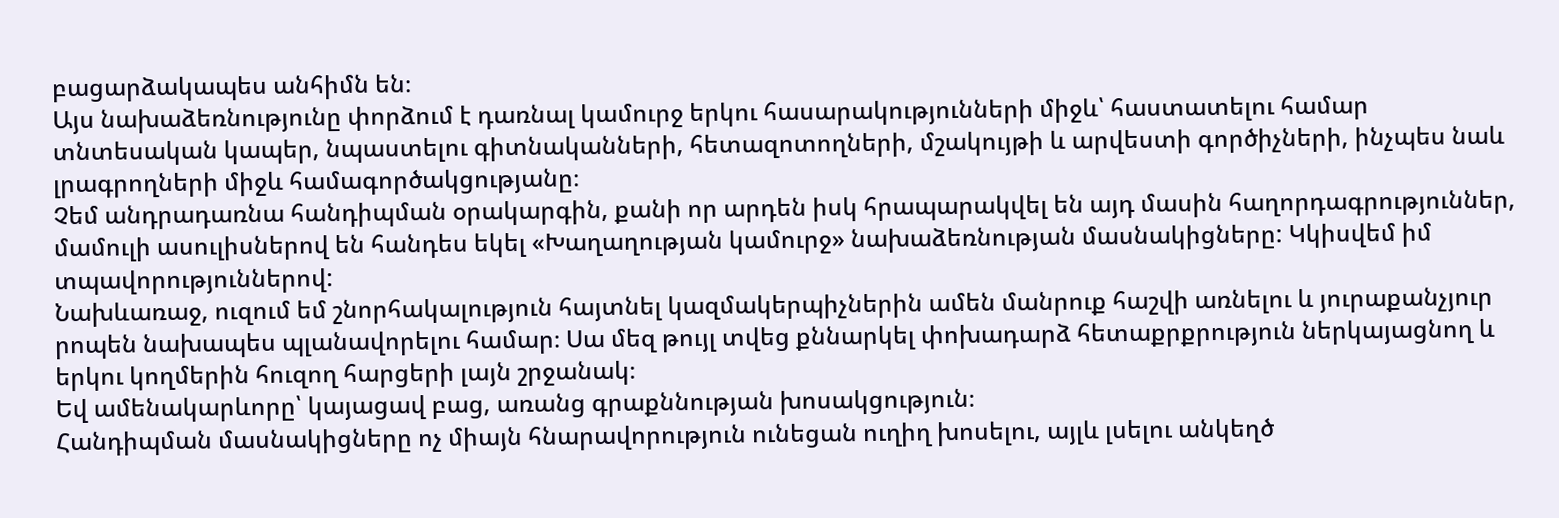բացարձակապես անհիմն են։
Այս նախաձեռնությունը փորձում է դառնալ կամուրջ երկու հասարակությունների միջև՝ հաստատելու համար տնտեսական կապեր, նպաստելու գիտնականների, հետազոտողների, մշակույթի և արվեստի գործիչների, ինչպես նաև լրագրողների միջև համագործակցությանը։
Չեմ անդրադառնա հանդիպման օրակարգին, քանի որ արդեն իսկ հրապարակվել են այդ մասին հաղորդագրություններ, մամուլի ասուլիսներով են հանդես եկել «Խաղաղության կամուրջ» նախաձեռնության մասնակիցները: Կկիսվեմ իմ տպավորություններով:
Նախևառաջ, ուզում եմ շնորհակալություն հայտնել կազմակերպիչներին ամեն մանրուք հաշվի առնելու և յուրաքանչյուր րոպեն նախապես պլանավորելու համար։ Սա մեզ թույլ տվեց քննարկել փոխադարձ հետաքրքրություն ներկայացնող և երկու կողմերին հուզող հարցերի լայն շրջանակ։
Եվ ամենակարևորը՝ կայացավ բաց, առանց գրաքննության խոսակցություն։
Հանդիպման մասնակիցները ոչ միայն հնարավորություն ունեցան ուղիղ խոսելու, այլև լսելու անկեղծ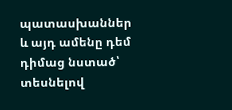պատասխաններ և այդ ամենը դեմ դիմաց նստած՝ տեսնելով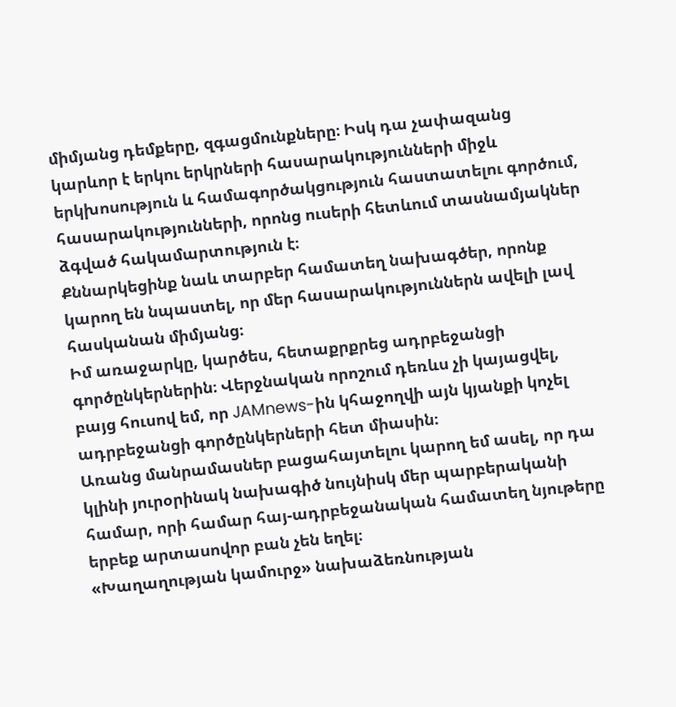միմյանց դեմքերը, զգացմունքները։ Իսկ դա չափազանց կարևոր է երկու երկրների հասարակությունների միջև երկխոսություն և համագործակցություն հաստատելու գործում, հասարակությունների, որոնց ուսերի հետևում տասնամյակներ ձգված հակամարտություն է։
Քննարկեցինք նաև տարբեր համատեղ նախագծեր, որոնք կարող են նպաստել, որ մեր հասարակություններն ավելի լավ հասկանան միմյանց։
Իմ առաջարկը, կարծես, հետաքրքրեց ադրբեջանցի գործընկերներին։ Վերջնական որոշում դեռևս չի կայացվել, բայց հուսով եմ, որ JAMnews-ին կհաջողվի այն կյանքի կոչել ադրբեջանցի գործընկերների հետ միասին։
Առանց մանրամասներ բացահայտելու կարող եմ ասել, որ դա կլինի յուրօրինակ նախագիծ նույնիսկ մեր պարբերականի համար, որի համար հայ-ադրբեջանական համատեղ նյութերը երբեք արտասովոր բան չեն եղել։
«Խաղաղության կամուրջ» նախաձեռնության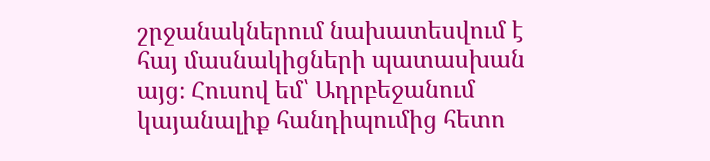շրջանակներում նախատեսվում է հայ մասնակիցների պատասխան այց։ Հուսով եմ՝ Ադրբեջանում կայանալիք հանդիպումից հետո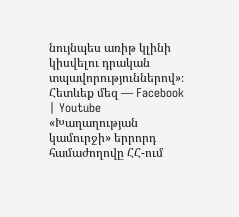նույնպես առիթ կլինի կիսվելու դրական տպավորություններով»։
Հետևեք մեզ — Facebook | Youtube
«Խաղաղության կամուրջի» երրորդ համաժողովը ՀՀ-ում